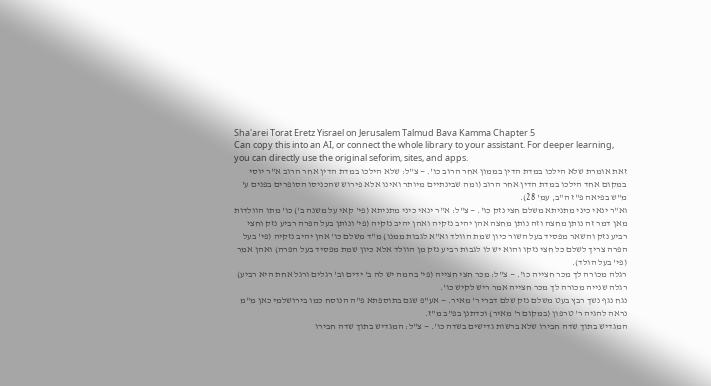Sha'arei Torat Eretz Yisrael on Jerusalem Talmud Bava Kamma Chapter 5
Can copy this into an AI, or connect the whole library to your assistant. For deeper learning, you can directly use the original seforim, sites, and apps.
זאת אומרת שלא הילכו במדת הדין בממון אחר הרוב כו'. — צ"ל: שלא הילכו במדת הדין אחר הרוב א"ר יוסי במקום אחד הילכו במדת הדין אחר הרוב (ומה שבינתיים מיותר ואינו אלא פירוש שהכניסו הסופרים בפנים ע' מ"ש בפיאה פ"ז ה"ב, עמ' 28).
וא"ר ינאי כיני מתניתא משלם חצי נזק כו'. — צ"ל: א"ר ינאי כיני מתניתא (פי' קאי על משנה ב') כו' מתו הוולדות מאן דמר זה נותן מחצה וזה נותן מחצה אהן יהיב נזקיה ואהן יהיב נזקיה (פי' ונותן בעל הפרה רביע נזק וחצי רביע נזק והשאר מפסיד בעל השור כיון שמת הוולד וא"א לגבות ממנו) מ"ד משלם כו' אהן יהיב נזקיה (פי' בעל הפרה צריך לשלם כל חצי נזקו והוא יש לו לגבות רביע נזק מן הוולד אלא כיון שמת מפסיד בעל הפרה) ואהן אמר (פי' בעל הולד).
רגלה מכורה לך מכר חצייה כו'. — צ"ל: מכר חצי חצייה (פי' בהמה יש לה ב' ידים וב' רגלים ורגל אחת היא רביע) רגלה שנייה מכורה לך מכר חצייה אמר ריש לקיש כו'.
נגח נגף נשך רבץ בעט משלם נזק שלם דברי ר' מאיר. — אע"פ שגם בתוספתא פ"ה הנוסח כמו בירושלמי כאן מ"מ נראה להגיה ר' טרפון (במקום ר' מאיר) וכדתנן בפ"ב מ"ז.
המגדיש בתוך שדה חבירו שלא ברשות גדישים בשדה כו'. — צ"ל: המגדיש בתוך שדה חבירו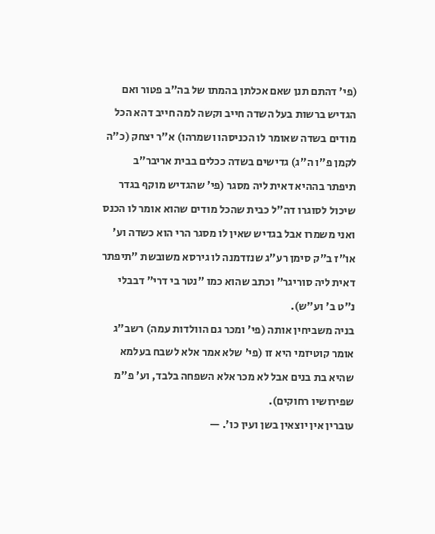(פי' דהתם תנן שאם אכלתן בהמתו של בה"ב פטור ואם הגדיש ברשות בעל השדה חייב וקשה למה חייב דהא הכל מודים בשדה שאומר לו הכניסהו ושמרהו) א"ר יצחק (כ"ה לקמן פ"ו ה"ג) גדישים בשדה ככלים בבית אריבר"ב תיפתר בההיא דאית ליה מסגר (פי' שהגדיש מוקף בגדר שיכול לסוגרו דה"ל כבית שהכל מודים שהוא אומר לו הכנס ואני משמרו אבל בגדיש שאין לו מסגר הרי הוא כשדה וע' או"ז ב"ק סימן רע"ג שנזדמנה לו גירסא משובשת "תיפתר דאית ליה סוריגר" וכתב שהוא כמו "נטר בי דרי" דבבלי נ"ט ב' וע"ש).
בניה משביחין אותה (פי' ומכר גם הוולדות עמה) רשב"ג אומר קוטיזמי היא זו (פי' שלא אמר אלא לשבח בעלמא שהיא בת בנים אבל לא מכר אלא השפחה בלבד, וע' פ"מ שפירושיו רחוקים).
עוברין אין יוצאין בשן ועין כו'. —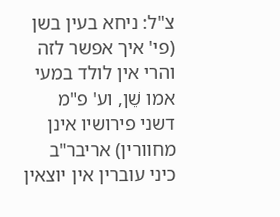צ"ל: ניחא בעין בשן (פי' איך אפשר לזה והרי אין לולד במעי אמו שֵׁן, וע' פ"מ דשני פירושיו אינן מחוורין) אריבר"ב כיני עוברין אין יוצאין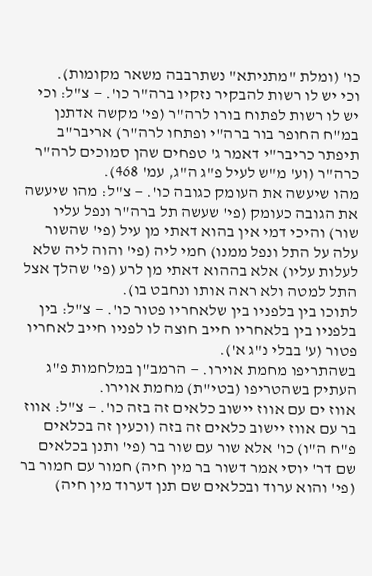כו' (ומלת "מתניתא" נשתרבבה משאר מקומות).
וכי יש לו רשות להבקיר נזקיו ברה"ר כו'. — צ"ל: וכי יש לו רשות לפתוח בורו לרה"ר (פי' מקשה אדתנן במ"ח החופר בור ברה"י ופתחו לרה"ר) אריבר"ב תיפתר כריבר"י דאמר ג' טפחים שהן סמוכים לרה"ר כרה"ר (וע' מ"ש לעיל פ"ג ה"ג, עמ' 468).
מהו שיעשה את העומק כגובה כו'. — צ"ל: מהו שיעשה את הגובה כעומק (פי' שעשה תל ברה"ר ונפל עליו שור) והיכי דמי אין בהוא דאתי מן עיל (פי' שהשור עלה על התל ונפל ממנו) חמי ליה (פי' והוה ליה שלא לעלות עליו) אלא בההוא דאתי מן לרע (פי' שהלך אצל התל למטה ולא ראה אותו ונחבט בו).
לתוכו בין בלפניו בין שלאחריו פטור כו'. — צ"ל: בין בלפניו בין בלאחריו חייב חוצה לו לפניו חייב לאחריו פטור (ע' בבלי נ"ג א').
בשהתריפו מחמת אוירו. — הרמב"ן במלחמות פ"ג העתיק בשהטריפו (בטי"ת) מחמת אוירו.
אווז ים עם אווז יישוב כלאים זה בזה כו'. — צ"ל: אווז בר עם אווז יישוב כלאים זה בזה (וכעין זה בכלאים פ"ח ה"ו) כו' אלא שור עם שור בר (פי' ותנן בכלאים שם דר' יוסי אמר דשור בר מין חיה) חמור עם חמור בר (פי' והוא ערוד ובכלאים שם תנן דערוד מין חיה)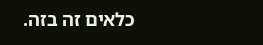כלאים זה בזה.